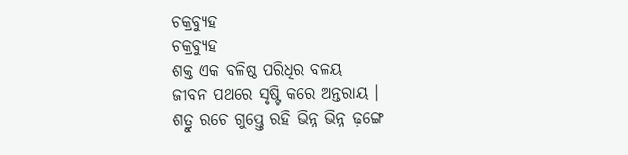ଚକ୍ରବ୍ୟୁହ
ଚକ୍ରବ୍ୟୁହ
ଶକ୍ତ ଏକ ବଳିଷ୍ଠ ପରିଧିର ବଳୟ
ଜୀବନ ପଥରେ ସୃଷ୍ଟି କରେ ଅନ୍ତରାୟ ।
ଶତ୍ରୁ ରଚେ ଗୁପ୍ତ୍ତେ ରହି ଭିନ୍ନ ଭିନ୍ନ ଢ଼ଙ୍ଗେ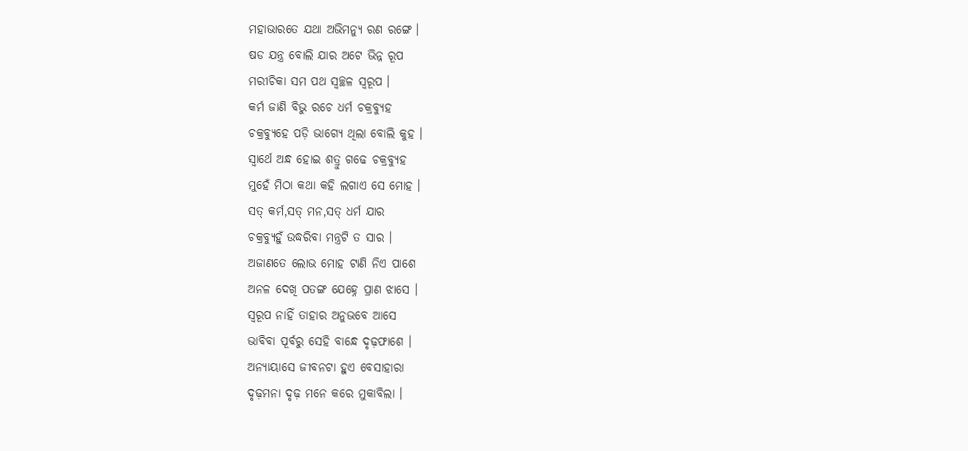ମହାଭାରତେ ଯଥା ଅଭିମନ୍ୟୁ ରଣ ରଙ୍ଗେ ।
ଷଡ ଯନ୍ତ୍ର ବୋଲି ଯାର ଅଟେ ଭିନ୍ନ ରୂପ
ମରୀଚିକା ସମ ପଥ ସ୍ୱଚ୍ଛଳ ସ୍ୱରୂପ ।
କର୍ମ ଜାଣି ବିଭୁ ରଚେ ଧର୍ମ ଚକ୍ରବ୍ୟୁହ
ଚକ୍ରବ୍ୟୁହେ ପଡ଼ି ଭାଗ୍ୟେ ଥିଲା ବୋଲି କୁହ ।
ସ୍ୱାର୍ଥେ ଅନ୍ଧ ହୋଇ ଶତ୍ରୁ ଗଢେ ଚକ୍ରବ୍ୟୁହ
ମୁହେଁ ମିଠା କଥା କହି ଲଗାଏ ସେ ମୋହ ।
ସତ୍ କର୍ମ,ସତ୍ ମନ,ସତ୍ ଧର୍ମ ଯାର
ଚକ୍ରବ୍ୟୁହୁଁ ଉଦ୍ଧରିବା ମନ୍ତ୍ରଟି ତ ସାର ।
ଅଜାଣତେ ଲୋଭ ମୋହ ଟାଣି ନିଏ ପାଶେ
ଅନଳ ଦେଖି ପତଙ୍ଗ ଯେହ୍ନେ ପ୍ରାଣ ଝାସେ ।
ସ୍ୱରୂପ ନାହିଁ ତାହାର ଅନୁଭବେ ଆସେ
ଭାବିବା ପୂର୍ବରୁ ସେହି ବାନ୍ଧେ ଦୃଢ଼ଫାଶେ ।
ଅନ୍ୟାୟାସେ ଜୀବନଟା ହୁଏ ବେସାହାରା
ଦୃଢ଼ମନା ଦୃଢ଼ ମନେ କରେ ମୁକାବିଲା ।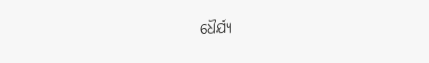ଧୈର୍ଯ୍ୟ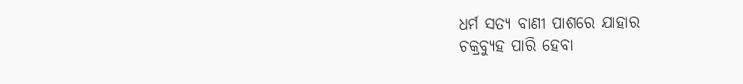ଧର୍ମ ସତ୍ୟ ବାଣୀ ପାଶରେ ଯାହାର
ଚକ୍ରବ୍ୟୁହ ପାରି ହେବା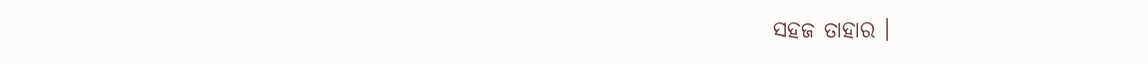ସହଜ ତାହାର ।